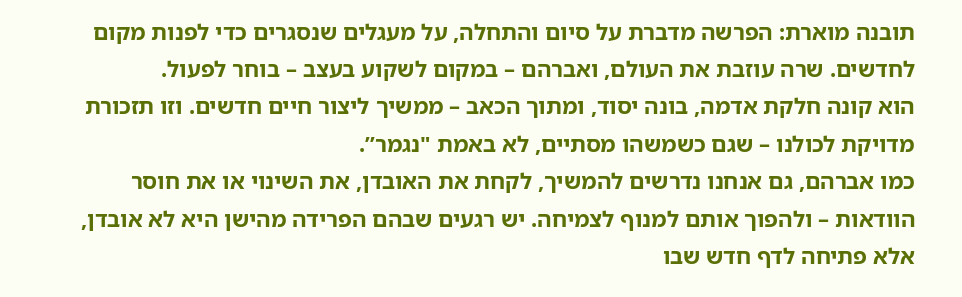תובנה מוארת: הפרשה מדברת על סיום והתחלה, על מעגלים שנסגרים כדי לפנות מקום לחדשים. שרה עוזבת את העולם, ואברהם – במקום לשקוע בעצב – בוחר לפעול.
הוא קונה חלקת אדמה, בונה יסוד, ומתוך הכאב – ממשיך ליצור חיים חדשים. וזו תזכורת מדויקת לכולנו – שגם כשמשהו מסתיים, לא באמת "נגמר”.
כמו אברהם, גם אנחנו נדרשים להמשיך, לקחת את האובדן, את השינוי או את חוסר הוודאות – ולהפוך אותם למנוף לצמיחה. יש רגעים שבהם הפרידה מהישן היא לא אובדן, אלא פתיחה לדף חדש שבו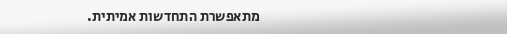מתאפשרת התחדשות אמיתית.